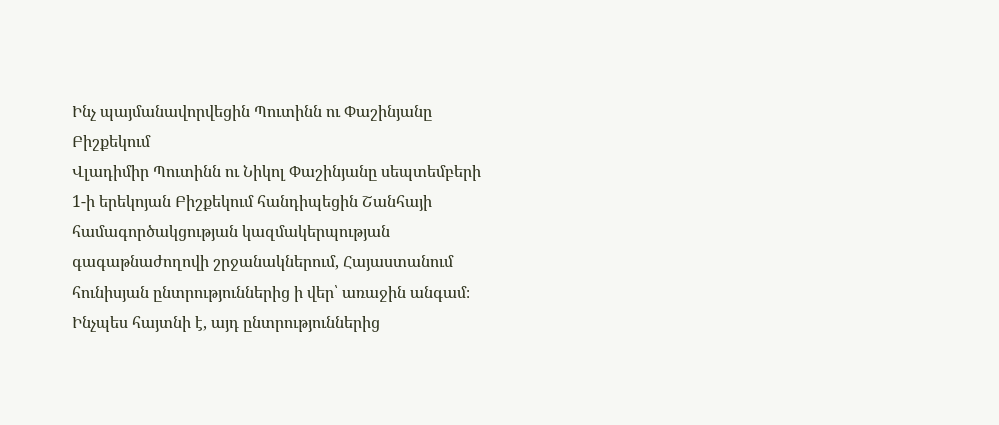Ինչ պայմանավորվեցին Պուտինն ու Փաշինյանը Բիշքեկում
Վլադիմիր Պուտինն ու Նիկոլ Փաշինյանը սեպտեմբերի 1-ի երեկոյան Բիշքեկում հանդիպեցին Շանհայի համագործակցության կազմակերպության գագաթնաժողովի շրջանակներում, Հայաստանում հունիսյան ընտրություններից ի վեր՝ առաջին անգամ։
Ինչպես հայտնի է, այդ ընտրություններից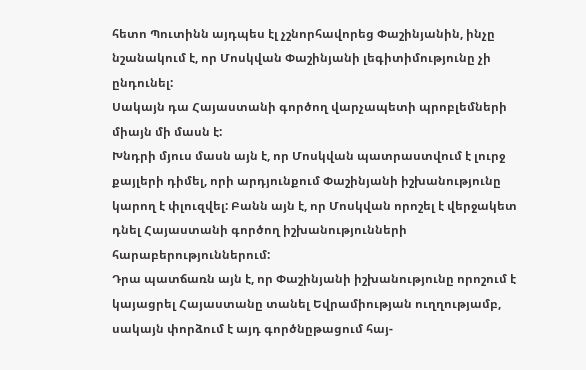հետո Պուտինն այդպես էլ չշնորհավորեց Փաշինյանին, ինչը նշանակում է, որ Մոսկվան Փաշինյանի լեգիտիմությունը չի ընդունել:
Սակայն դա Հայաստանի գործող վարչապետի պրոբլեմների միայն մի մասն է:
Խնդրի մյուս մասն այն է, որ Մոսկվան պատրաստվում է լուրջ քայլերի դիմել, որի արդյունքում Փաշինյանի իշխանությունը կարող է փլուզվել: Բանն այն է, որ Մոսկվան որոշել է վերջակետ դնել Հայաստանի գործող իշխանությունների հարաբերություններում:
Դրա պատճառն այն է, որ Փաշինյանի իշխանությունը որոշում է կայացրել Հայաստանը տանել Եվրամիության ուղղությամբ, սակայն փորձում է այդ գործնըթացում հայ-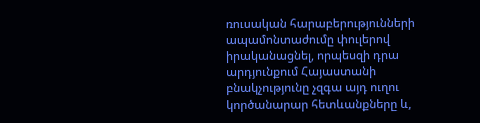ռուսական հարաբերությունների ապամոնտաժումը փուլերով իրականացնել, որպեսզի դրա արդյունքում Հայաստանի բնակչությունը չզգա այդ ուղու կործանարար հետևանքները և,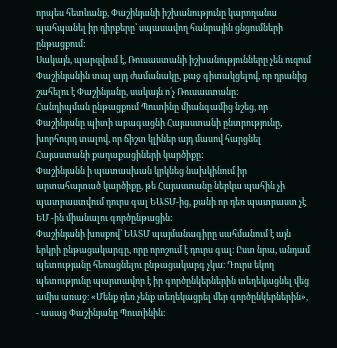որպես հետևանք, Փաշինյանի իշխանությունը կարողանա պահպանել իր դիրքերը՝ սպասավող հանրային ցնցումների ընթացքում:
Սակայն, պարզվում է, Ռուսաստանի իշխանությունները չեն ուզում Փաշինյանին տալ այդ ժամանակը, քաջ գիտակցելով, որ դրանից շահելու է Փաշինյանը, սակայն ո՛չ Ռուսաստանը:
Հանդիպման ընթացքում Պուտինը միանգամից նշեց, որ Փաշինյանը պիտի արագացնի Հայաստանի ընտրությունը, խորհուրդ տալով, որ ճիշտ կլիներ այդ մասով հարցնել Հայաստանի քաղաքացիների կարծիքը:
Փաշինյանն ի պատասխան կրկնեց նախկինում իր արտահայտած կարծիքը, թե Հայաստանը ներկա պահին չի պատրաստվում դուրս գալ ԵԱՏՄ-ից, քանի որ դեռ պատրաստ չէ ԵՄ -ին միանալու գործընթացին:
Փաշինյանի խոսքով՝ ԵԱՏՄ պայմանագիրը սահմանում է այն երկրի ընթացակարգը, որը որոշում է դուրս գալ։ Ըստ նրա, անդամ պետությանը հեռացնելու ընթացակարգ չկա։ Դուրս եկող պետությունը պարտավոր է իր գործընկերներին տեղեկացնել վեց ամիս առաջ։ «Մենք դեռ չենք տեղեկացրել մեր գործընկերներին», - ասաց Փաշինյանը Պուտինին։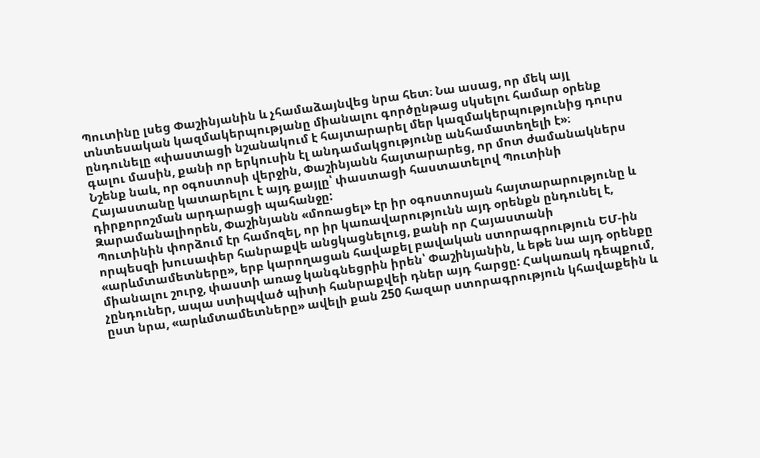Պուտինը լսեց Փաշինյանին և չհամաձայնվեց նրա հետ։ Նա ասաց, որ մեկ այլ տնտեսական կազմակերպությանը միանալու գործընթաց սկսելու համար օրենք ընդունելը «փաստացի նշանակում է հայտարարել մեր կազմակերպությունից դուրս գալու մասին, քանի որ երկուսին էլ անդամակցությունը անհամատեղելի է»։
Նշենք նաև, որ օգոստոսի վերջին, Փաշինյանն հայտարարեց, որ մոտ ժամանակներս Հայաստանը կատարելու է այդ քայլը՝ փաստացի հաստատելով Պուտինի դիրքորոշման արդարացի պահանջը:
Զարամանալիորեն, Փաշինյանն «մոռացել» էր իր օգոստոսյան հայտարարությունը և Պուտինին փորձում էր համոզել, որ իր կառավարությունն այդ օրենքն ընդունել է, որպեսզի խուսափեր հանրաքվե անցկացնելուց, քանի որ Հայաստանի «արևմտամետները», երբ կարողացան հավաքել բավական ստորագրություն ԵՄ-ին միանալու շուրջ, փաստի առաջ կանգնեցրին իրեն՝ Փաշինյանին, և եթե նա այդ օրենքը չընդուներ, ապա ստիպված պիտի հանրաքվեի դներ այդ հարցը: Հակառակ դեպքում, ըստ նրա, «արևմտամետները» ավելի քան 250 հազար ստորագրություն կհավաքեին և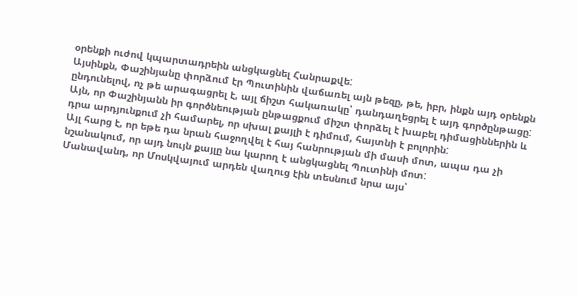օրենքի ուժով կպարտադրեին անցկացնել Հանրաքվե:
Այսինքն, Փաշինյանը փորձում էր Պուտինին վաճառել այն թեզը, թե, իբր, ինքն այդ օրենքն ընդունելով, ոչ թե արագացրել է, այլ ճիշտ հակառակը՝ դանդաղեցրել է այդ գործընթացը:
Այն, որ Փաշինյանն իր գործնեության ընթացքում միշտ փորձել է խաբել դիմացիններին և դրա արդյունքում չի համարել, որ սխալ քայլի է դիմում, հայտնի է բոլորին:
Այլ հարց է, որ եթե դա նրան հաջողվել է հայ հանրության մի մասի մոտ, ապա դա չի նշանակում, որ այդ նույն քայլը նա կարող է անցկացնել Պուտինի մոտ:
Մանավանդ, որ Մոսկվայում արդեն վաղուց էին տեսնում նրա այս՝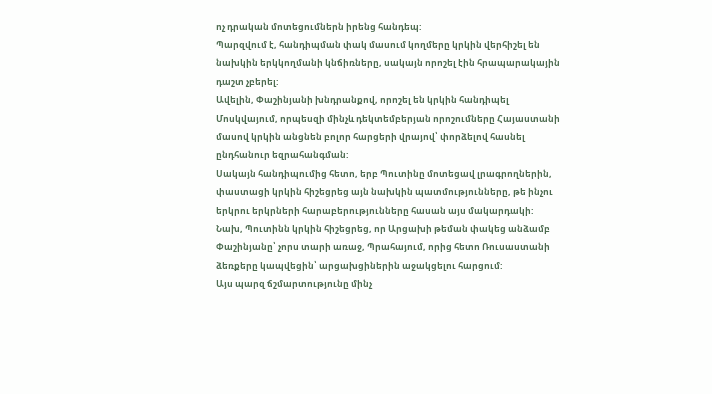ոչ դրական մոտեցումներն իրենց հանդեպ:
Պարզվում է, հանդիպման փակ մասում կողմերը կրկին վերհիշել են նախկին երկկողմանի կնճիռները, սակայն որոշել էին հրապարակային դաշտ չբերել:
Ավելին, Փաշինյանի խնդրանքով, որոշել են կրկին հանդիպել Մոսկվայում, որպեսզի մինչև դեկտեմբերյան որոշումները Հայաստանի մասով կրկին անցնեն բոլոր հարցերի վրայով՝ փորձելով հասնել ընդհանուր եզրահանգման:
Սակայն հանդիպումից հետո, երբ Պուտինը մոտեցավ լրագրողներին, փաստացի կրկին հիշեցրեց այն նախկին պատմությունները, թե ինչու երկրու երկրների հարաբերությունները հասան այս մակարդակի:
Նախ, Պուտինն կրկին հիշեցրեց, որ Արցախի թեման փակեց անձամբ Փաշինյանը՝ չորս տարի առաջ, Պրահայում, որից հետո Ռուսաստանի ձեռքերը կապվեցին՝ արցախցիներին աջակցելու հարցում:
Այս պարզ ճշմարտությունը մինչ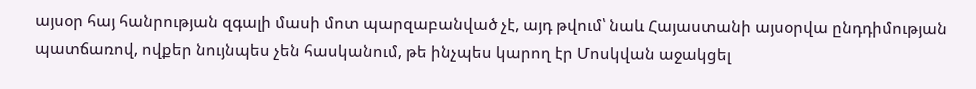այսօր հայ հանրության զգալի մասի մոտ պարզաբանված չէ, այդ թվում՝ նաև Հայաստանի այսօրվա ընդդիմության պատճառով, ովքեր նույնպես չեն հասկանում, թե ինչպես կարող էր Մոսկվան աջակցել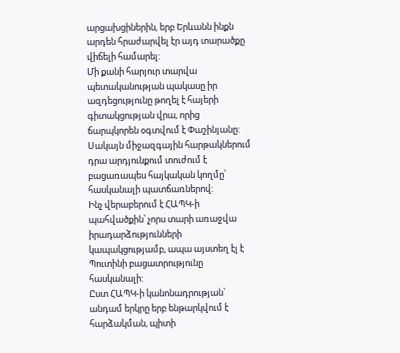արցախցիներին, երբ Երևանն ինքն արդեն հրաժարվել էր այդ տարածքը վիճելի համարել:
Մի քանի հարյուր տարվա պետականության պակասը իր ազդեցությունը թողել է հայերի գիտակցության վրա, որից ճարպկորեն օգտվում է Փաշինյանը:
Սակայն միջազգային հարթակներում դրա արդյունքում տուժում է բացառապես հայկական կողմը՝ հասկանալի պատճառներով:
Ինչ վերաբերում է ՀԱՊԿ-ի պահվածքին՝ չորս տարի առաջվա իրադարձությունների կապակցությամբ, ապա այստեղ էլ է Պուտինի բացատրությունը հասկանալի:
Ըստ ՀԱՊԿ-ի կանոնադրության՝ անդամ երկրը երբ ենթարկվում է հարձակման, պիտի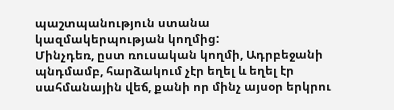պաշտպանություն ստանա կազմակերպության կողմից:
Մինչդեռ, ըստ ռուսական կողմի, Ադրբեջանի պնդմամբ, հարձակում չէր եղել և եղել էր սահմանային վեճ, քանի որ մինչ այսօր երկրու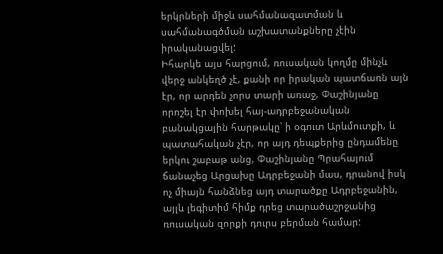երկրների միջև սահմանազատման և սահմանագծման աշխատանքները չէին իրականացվել:
Իհարկե այս հարցում, ռուսական կողմը մինչև վերջ անկեղծ չէ, քանի որ իրական պատճառն այն էր, որ արդեն չորս տարի առաջ, Փաշինյանը որոշել էր փոխել հայ-ադրբեջանական բանակցային հարթակը՝ ի օգուտ Արևմուտքի, և պատահական չէր, որ այդ դեպքերից ընդամենը երկու շաբաթ անց, Փաշինյանը Պրահայում ճանաչեց Արցախը Ադրբեջանի մաս, դրանով իսկ ոչ միայն հանձնեց այդ տարածքը Ադրբեջանին, այլև լեգիտիմ հիմք դրեց տարածաշրջանից ռուսական զորքի դուրս բերման համար: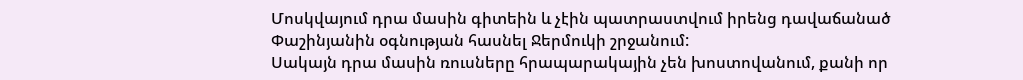Մոսկվայում դրա մասին գիտեին և չէին պատրաստվում իրենց դավաճանած Փաշինյանին օգնության հասնել Ջերմուկի շրջանում:
Սակայն դրա մասին ռուսները հրապարակային չեն խոստովանում, քանի որ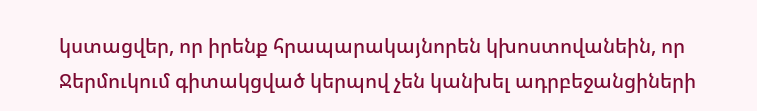կստացվեր, որ իրենք հրապարակայնորեն կխոստովանեին, որ Ջերմուկում գիտակցված կերպով չեն կանխել ադրբեջանցիների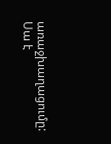առաջխաղացումը:
Սա է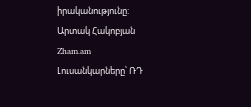իրականությունը:
Արտակ Հակոբյան
Zham.am
Լուսանկարները՝ ՌԴ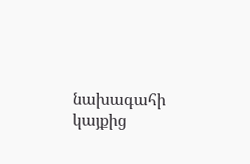նախագահի կայքից